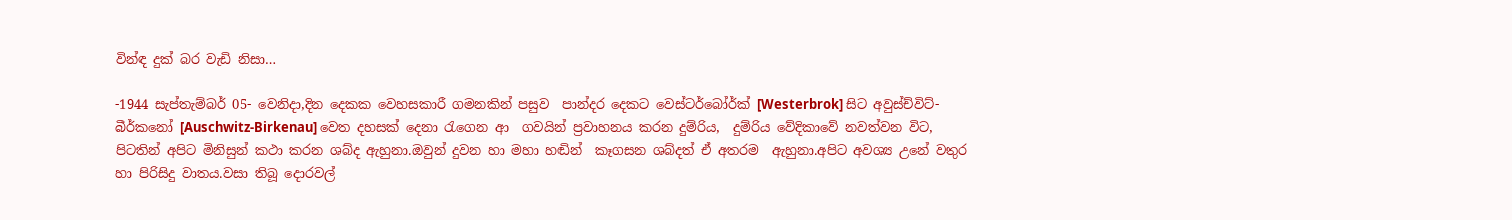වින්ඳ දුක් බර වැඩි නිසා…

-1944 සැප්තැම්බර් 05- වෙනිදා,දින දෙකක වෙහසකාරී ගමනකින් පසුව  පාන්දර දෙකට වෙස්ටර්බෝර්ක් [Westerbrok] සිට අවුස්ච්විට්-බීර්කනෝ [Auschwitz-Birkenau] වෙත දහසක් දෙනා රැගෙන ආ  ගවයින් ප්‍රවාහනය කරන දුම්රිය,  දුම්රිය වේදිකාවේ නවත්වන විට,
පිටතින් අපිට මිනිසුන් කථා කරන ශබ්ද ඇහුනා.ඔවුන් දුවන හා මහා හඬින්  කෑගසන ශබ්දත් ඒ අතරම  ඇහුනා.අපිට අවශ්‍ය උනේ වතුර හා පිරිසිදු වාතය.වසා තිබූ දොරවල්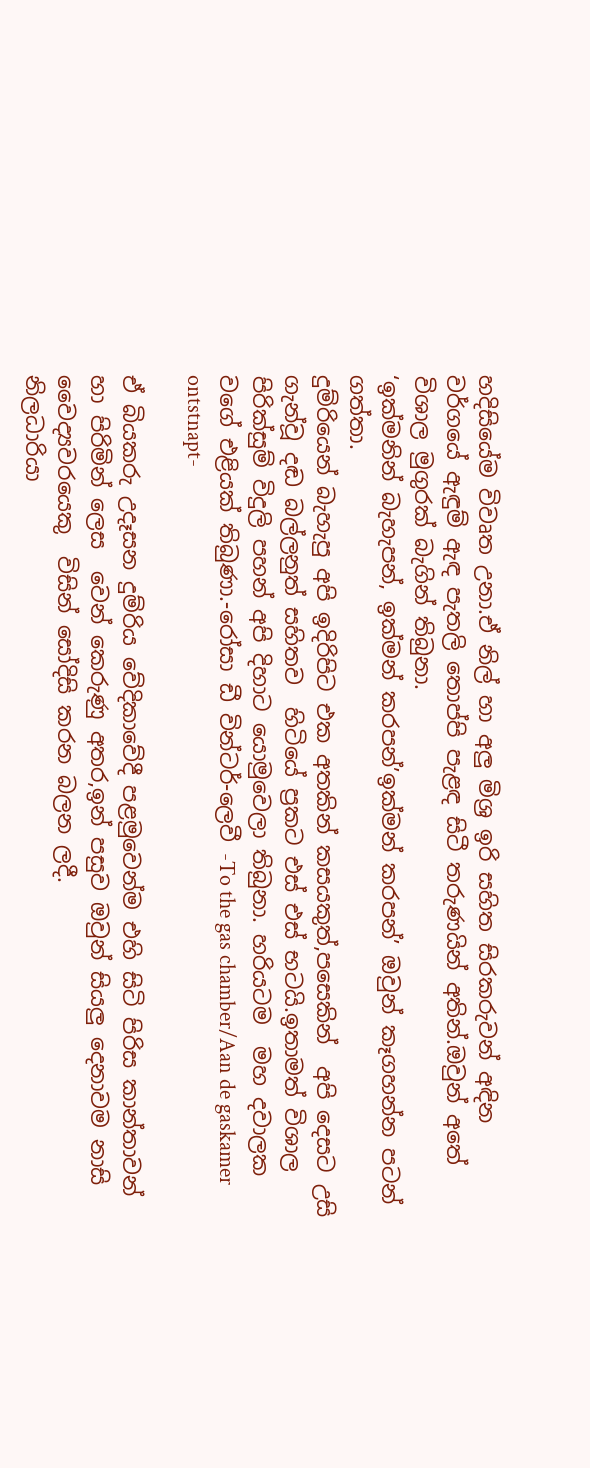හදිසියේම විවෘත උනා.ඒ නිල් හා අලු මිශ්‍ර ඉරි සහිත සිරකරුවන් අඳින වර්ගයේ ඇඳුම් ඇඳ පැතලි තොප්පි පැළඳ සිටී තරුණයින් අතින්.ඔවුන් අතේ විශාල මුගුරක් බැගින් තිබුනා.
‘ඉක්මනින් බැහැපන්, ඉක්මන් කරපන්’ඉක්මන් කරපන්’ ඔවුන් කෑගහන්න පටන් ගත්තා.
දුම්රියෙන් බැහැපු අපි ඉදිරිපිට එක අතකින් කසයකුත්,පසෙකින්  අපි දෙසට උසි ගැන්වූ දඬ බල්ලනුත් සහිතව  හිටියේ ප්‍රකට එස් එස් භටයි.ඉතාමත් විශාල පිරික්සුම් විදුලි පහන් අපි දිහාට යොමුවෙලා තිබුනා. හරියටම  මහ දවාලක වගේ එළියක් තිබුණා.-රෝසා ඩී වින්ටර්-ලෙවී -To the gas chamber/Aan de gaskamer ontstnapt-

ඒ බියකරු උදෑසන දුම්රිය වේදිකාවේදී පළමුවෙන්ම එහි සිටි පිරිස කාන්තාවන් හා පිරිමින් ලෙස  වෙන් කෙරුණු අතර,ඉන් පසුව ඔවුන් සියලු දෙනාවම නාසි වෛද්‍යවරයෙකු  විසින් සෝදිසි කරන බලන ලදී.
නිලධාරියා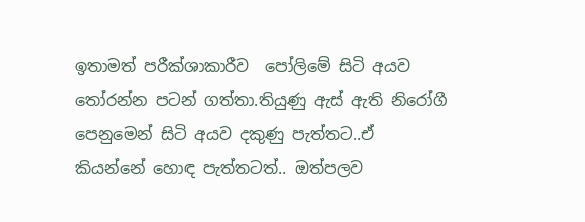ඉතාමත් පරීක්ශාකාරීව  පෝලිමේ සිටි අයව තෝරන්න පටන් ගත්තා.තියුණු ඇස් ඇති නිරෝගී පෙනුමෙන් සිටි අයව දකුණු පැත්තට..ඒ කියන්නේ හොඳ පැත්තටත්.. ඔත්පලව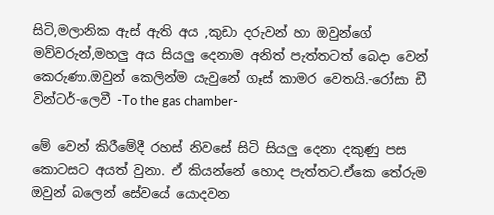සිටි,මලානික ඇස් ඇති අය ,කුඩා දරුවන් හා ඔවුන්ගේ මව්වරුන්,මහලු අය සියලු දෙනාම අනිත් පැත්තටත් බෙදා වෙන් කෙරුණා.ඔවුන් කෙලින්ම යැවුනේ ගෑස් කාමර වෙතයි.-රෝසා ඩී වින්ටර්-ලෙවී -To the gas chamber-

මේ වෙන් කිරීමේදී රහස් නිවසේ සිටි සියලු දෙනා දකුණු පස කොටසට අයත් වුනා. ඒ කියන්නේ හොද පැත්තට.ඒකෙ තේරුම ඔවුන් බලෙන් සේවයේ යොදවන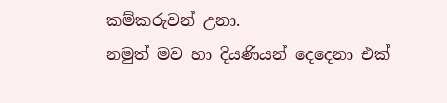කම්කරුවන් උනා.
නමුත් මව හා දියණියන් දෙදෙනා එක්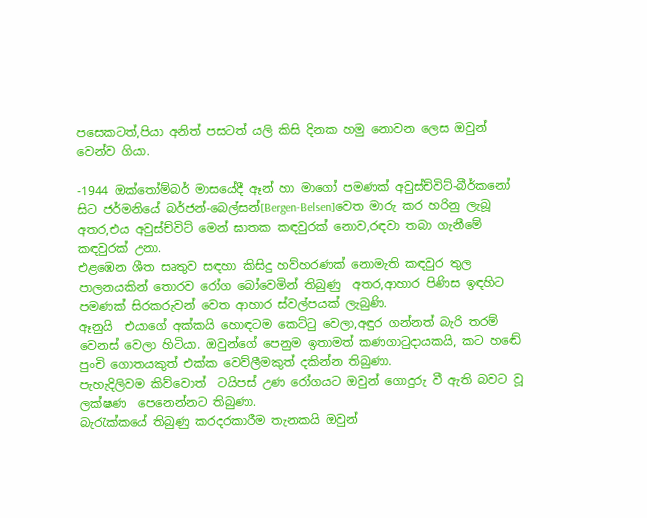පසෙකටත්,පියා අනිත් පසටත් යලි කිසි දිනක හමු නොවන ලෙස ඔවුන් වෙන්ව ගියා.

-1944 ඔක්තෝම්බර් මාසයේදී ඈන් හා මාගෝ පමණක් අවුස්ච්විට්-බීර්කනෝ සිට ජර්මනියේ බර්ජන්-බෙල්සන්[Bergen-Belsen]වෙත මාරු කර හරිනු ලැබූ අතර,එය අවුස්ච්විට් මෙන් ඝාතක කඳවුරක් නොව,රඳවා තබා ගැනීමේ කඳවුරක් උනා.
එළඹෙන ශීත සෘතුව සඳහා කිසිදු හව්හරණක් නොමැති කඳවුර තුල පාලනයකින් තොරව රෝග බෝවෙමින් තිබුණු  අතර,ආහාර පිණිස ඉඳහිට පමණක් සිරකරුවන් වෙත ආහාර ස්වල්පයක් ලැබුණි.
ඈනුයි  එයාගේ අක්කයි හොඳටම කෙට්ටු වෙලා,අඳුර ගන්නත් බැරි තරම් වෙනස් වෙලා හිටියා. ඔවුන්ගේ පෙනුම ඉතාමත් කණගාටුදායකයි, කට හඬේ පුංචි ගොතයකුත් එක්ක වෙව්ලීමකුත් දකින්න තිබුණා.
පැහැදිලිවම කිව්වොත්  ටයිපස් උණ රෝගයට ඔවුන් ගොදුරු වී ඇති බවට වූ  ලක්ෂණ  පෙනෙන්නට තිබුණා.
බැරැක්කයේ තිබුණු කරදරකාරීම තැනකයි ඔවුන්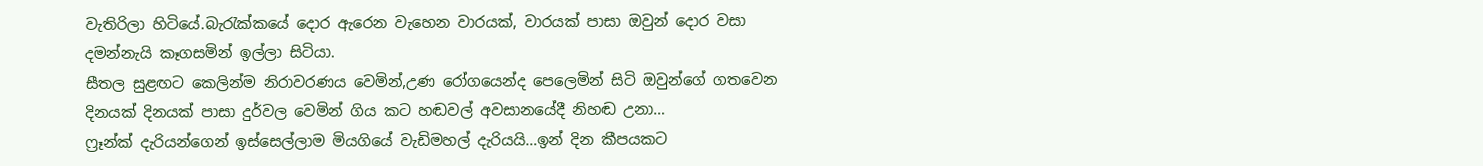වැතිරිලා හිටියේ.බැරැක්කයේ දොර ඇරෙන වැහෙන වාරයක්, වාරයක් පාසා ඔවුන් දොර වසා දමන්නැයි කෑගසමින් ඉල්ලා සිටියා.
සීතල සුළඟට කෙලින්ම නිරාවරණය වෙමින්,උණ රෝගයෙන්ද පෙලෙමින් සිටි ඔවුන්ගේ ගතවෙන දිනයක් දිනයක් පාසා දුර්වල වෙමින් ගිය කට හඬවල් අවසානයේදී නිහඬ උනා…
ෆ්‍රෑන්ක් දැරියන්ගෙන් ඉස්සෙල්ලාම මියගියේ වැඩිමහල් දැරියයි…ඉන් දින කීපයකට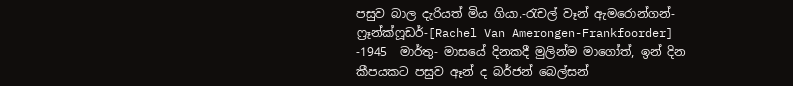පසුව බාල දැරියත් මිය ගියා.-රැචල් වෑන් ඇමරොන්ගන්-ෆ්‍රෑන්ක්ෆූඩර්-[Rachel Van Amerongen-Frankfoorder]
-1945  මාර්තු- මාසයේ දිනකදී මුලින්ම මාගෝත්, ඉන් දින කීපයකට පසුව ඈන් ද බර්ජන් බෙල්සන්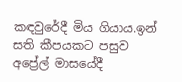කඳවුරේදී මිය ගියාය.ඉන් සති කීපයකට පසුව අප්‍රේල් මාසයේදී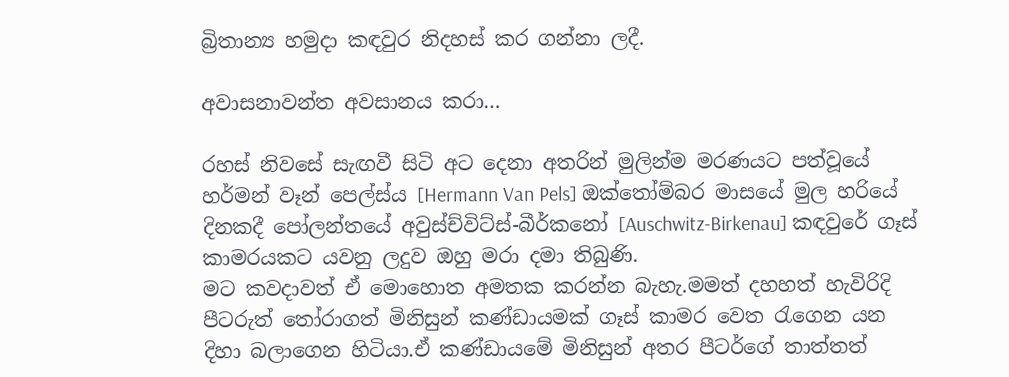බ්‍රිතාන්‍ය හමුදා කඳවුර නිදහස් කර ගන්නා ලදී.

අවාසනාවන්ත අවසානය කරා…

රහස් නිවසේ සැඟවී සිටි අට දෙනා අතරින් මුලින්ම මරණයට පත්වූයේ හර්මන් වෑන් පෙල්ස්ය [Hermann Van Pels] ඔක්තෝම්බර මාසයේ මුල හරියේ දිනකදී පෝලන්තයේ අවුස්ච්විට්ස්-බීර්කනෝ [Auschwitz-Birkenau] කඳවුරේ ගෑස් කාමරයකට යවනු ලදුව ඔහු මරා දමා තිබුණි.
මට කවදාවත් ඒ මොහොත අමතක කරන්න බැහැ.මමත් දහහත් හැවිරිදි පීටරුත් තෝරාගත් මිනිසුන් කණ්ඩායමක් ගෑස් කාමර වෙත රැගෙන යන දිහා බලාගෙන හිටියා.ඒ කණ්ඩායමේ මිනිසුන් අතර පීටර්ගේ තාත්තත්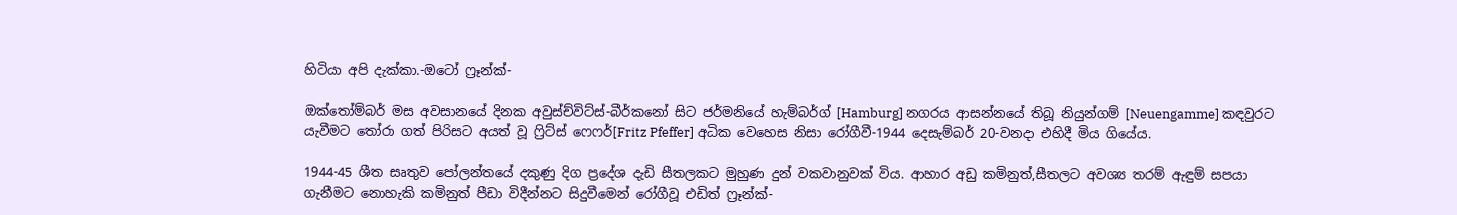හිටියා අපි දැක්කා.-ඔටෝ ෆ්‍රෑන්ක්-

ඔක්තෝම්බර් මස අවසානයේ දිනක අවුස්ච්විට්ස්-බීර්කනෝ සිට ජර්මනියේ හැම්බර්ග් [Hamburg] නගරය ආසන්නයේ තිබූ නියුන්ගම් [Neuengamme] කඳවුරට යැවීමට තෝරා ගත් පිරිසට අයත් වූ ෆ්‍රිට්ස් ෆෙෆර්[Fritz Pfeffer] අධික වෙහෙස නිසා රෝගීවී-1944 දෙසැම්බර් 20-වනදා එහිදී මිය ගියේය.

1944-45 ශීත සෘතුව පෝලන්තයේ දකුණු දිග ප්‍රදේශ දැඩි සීතලකට මුහුණ දුන් වකවානුවක් විය. ආහාර අඩු කමිනුත්,සීතලට අවශ්‍ය තරම් ඇඳුම් සපයා ගැනීමට නොහැකි කමිනුත් පීඩා විදීන්නට සිදුවීමෙන් රෝගීවූ එඩිත් ෆ්‍රෑන්ක්-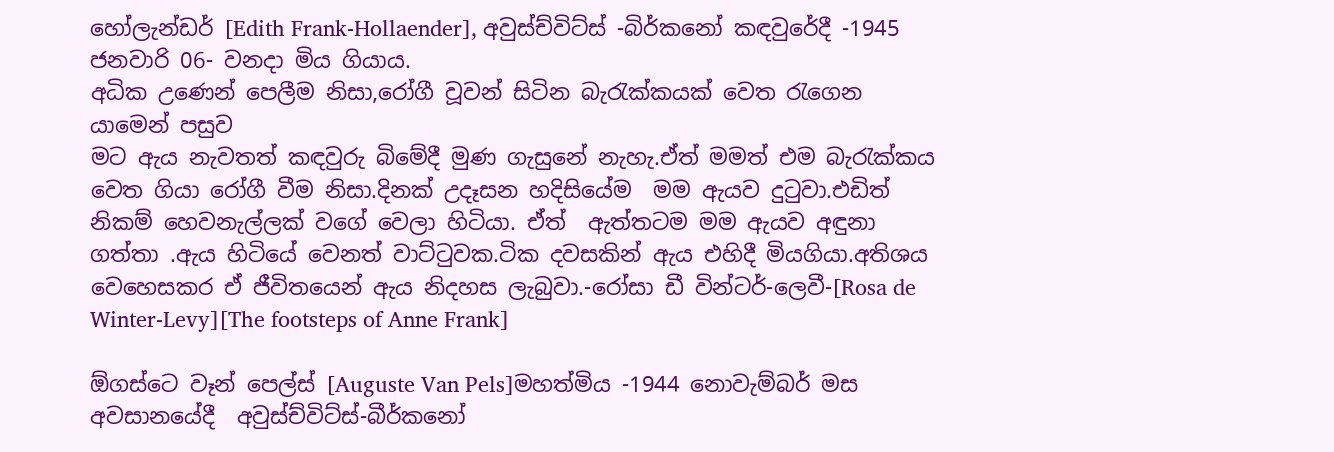හෝලැන්ඩර් [Edith Frank-Hollaender], අවුස්ච්විට්ස් -බිර්කනෝ කඳවුරේදී -1945 ජනවාරි 06- වනදා මිය ගියාය.
අධික උණෙන් පෙලීම නිසා,රෝගී වූවන් සිටින බැරැක්කයක් වෙත රැගෙන යාමෙන් පසුව
මට ඇය නැවතත් කඳවුරු බිමේදී මුණ ගැසුනේ නැහැ.ඒත් මමත් එම බැරැක්කය වෙත ගියා රෝගී වීම නිසා.දිනක් උදෑසන හදිසියේම  මම ඇයව දුටුවා.එඩිත් නිකම් හෙවනැල්ලක් වගේ වෙලා හිටියා. ඒත්  ඇත්තටම මම ඇයව අඳුනා ගත්තා .ඇය හිටියේ වෙනත් වාට්ටුවක.ටික දවසකින් ඇය එහිදී මියගියා.අතිශය වෙහෙසකර ඒ ජීවිතයෙන් ඇය නිදහස ලැබුවා.-රෝසා ඩී වින්ටර්-ලෙවී-[Rosa de Winter-Levy][The footsteps of Anne Frank]

ඕගස්ටෙ වෑන් පෙල්ස් [Auguste Van Pels]මහත්මිය -1944 නොවැම්බර් මස අවසානයේදී  අවුස්ච්විට්ස්-බීර්කනෝ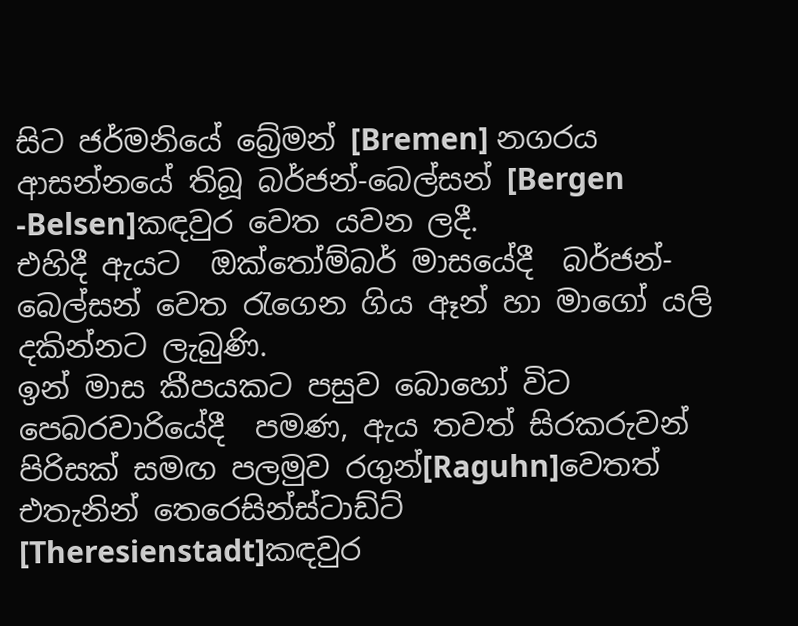සිට ජර්මනියේ බ්‍රේමන් [Bremen] නගරය ආසන්නයේ තිබූ බර්ජන්-බෙල්සන් [Bergen -Belsen]කඳවුර වෙත යවන ලදී.
එහිදී ඇයට  ඔක්තෝම්බර් මාසයේදී  බර්ජන්-බෙල්සන් වෙත රැගෙන ගිය ඈන් හා මාගෝ යලි  දකින්නට ලැබුණි.
ඉන් මාස කීපයකට පසුව බොහෝ විට පෙබරවාරියේදී  පමණ, ඇය තවත් සිරකරුවන් පිරිසක් සමඟ පලමුව රගුන්[Raguhn]වෙතත් එතැනින් තෙරෙසින්ස්ටාඩ්ට් [Theresienstadt]කඳවුර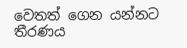වෙතත් ගෙන යන්නට තීරණය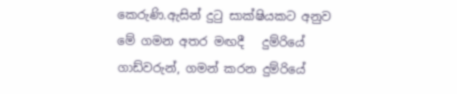කෙරුණි.ඇසින් දුටු සාක්ෂියකට අනුව මේ ගමන අතර මඟදී   දුම්රියේ ගාඩ්වරුන්, ගමන් කරන දුම්රියේ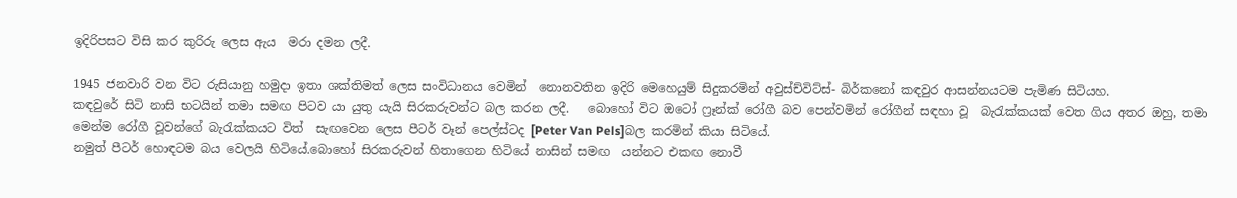ඉදිරිපසට විසි කර කුරිරු ලෙස ඇය  මරා දමන ලදී.

1945 ජනවාරි වන විට රුසියානු හමුදා ඉතා ශක්තිමත් ලෙස සංවිධානය වෙමින්  නොනවතින ඉදිරි මෙහෙයුම් සිදුකරමින් අවුස්ච්විට්ස්- බිර්කනෝ කඳවුර ආසන්නයටම පැමිණ සිටියහ.
කඳවුරේ සිටි නාසි භටයින් තමා සමඟ පිටව යා යුතු යැයි සිරකරුවන්ට බල කරන ලදී.   බොහෝ විට ඔටෝ ෆ්‍රෑන්ක් රෝගී බව පෙන්වමින් රෝගීන් සඳහා වූ  බැරැක්කයක් වෙත ගිය අතර ඔහු, තමා මෙන්ම රෝගී වූවන්ගේ බැරැක්කයට විත්  සැඟවෙන ලෙස පීටර් වෑන් පෙල්ස්ටද [Peter Van Pels]බල කරමින් කියා සිටියේ.
නමුත් පීටර් හොඳටම බය වෙලයි හිටියේ.බොහෝ සිරකරුවන් හිතාගෙන හිටියේ නාසින් සමඟ  යන්නට එකඟ නොවී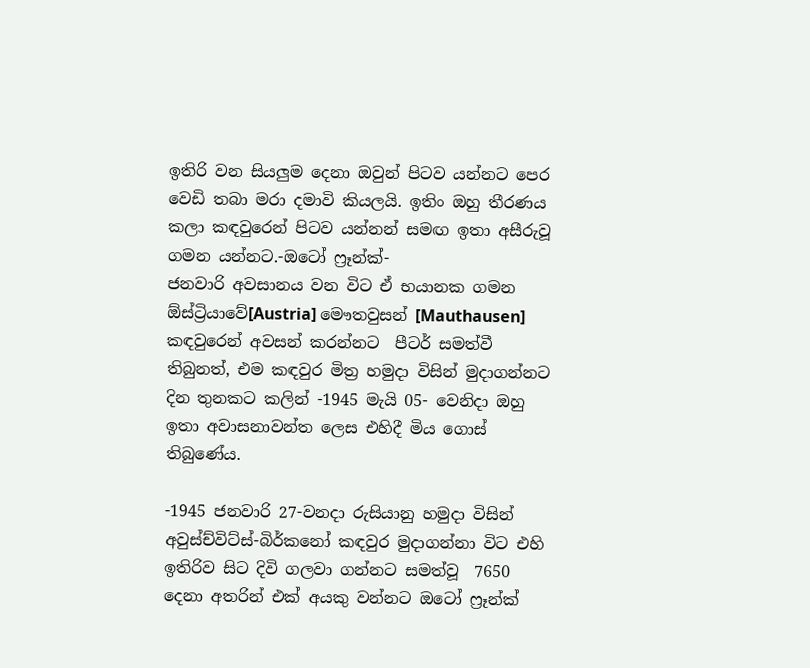ඉතිරි වන සියලුම දෙනා ඔවුන් පිටව යන්නට පෙර වෙඩි තබා මරා දමාවි කියලයි. ඉතිං ඔහු තීරණය කලා කඳවුරෙන් පිටව යන්නන් සමඟ ඉතා අසීරුවූ ගමන යන්නට.-ඔටෝ ෆ්‍රෑන්ක්-
ජනවාරි අවසානය වන විට ඒ භයානක ගමන ඕස්ට්‍රියාවේ[Austria] මෞතවුසන් [Mauthausen] කඳවුරෙන් අවසන් කරන්නට  පීටර් සමත්වී තිබුනත්, එම කඳවුර මිත්‍ර හමුදා විසින් මුදාගන්නට දින තුනකට කලින් -1945 මැයි 05- වෙනිදා ඔහු ඉතා අවාසනාවන්ත ලෙස එහිදී මිය ගොස් තිබුණේය.

-1945 ජනවාරි 27-වනදා රුසියානු හමුදා විසින් අවුස්ච්විට්ස්-බිර්කනෝ කඳවුර මුදාගන්නා විට එහි ඉතිරිව සිට දිවි ගලවා ගන්නට සමත්වූ  7650 දෙනා අතරින් එක් අයකු වන්නට ඔටෝ ෆ්‍රෑන්ක්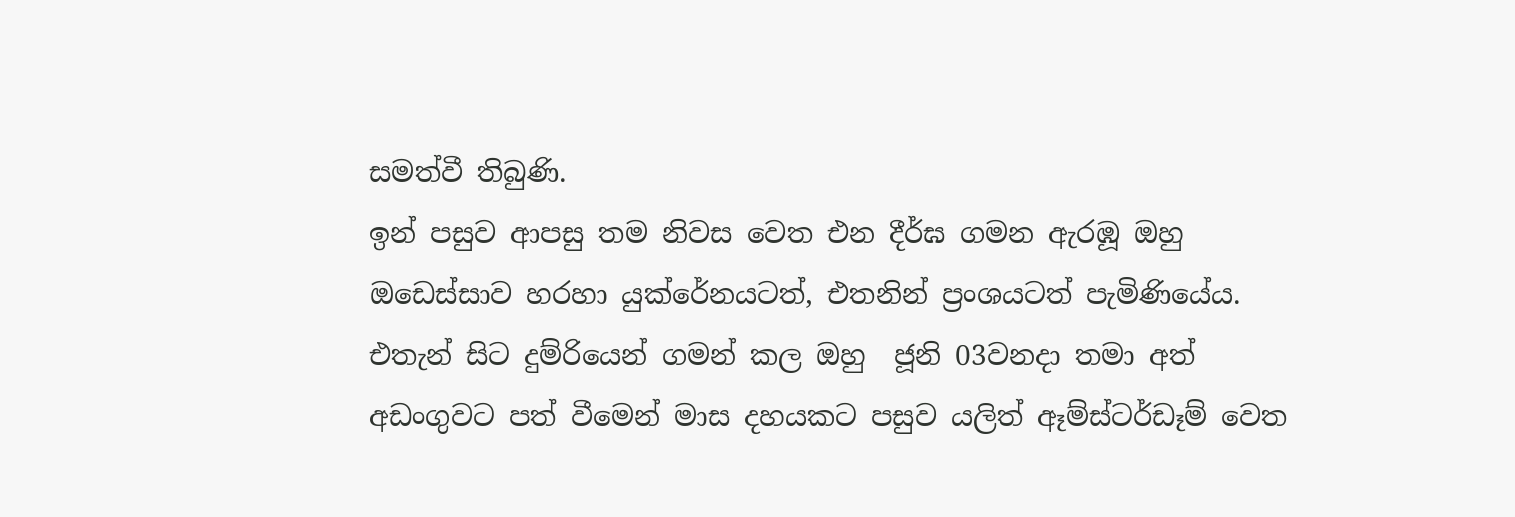සමත්වී තිබුණි.
ඉන් පසුව ආපසු තම නිවස වෙත එන දීර්ඝ ගමන ඇරඹූ ඔහු ඔඩෙස්සාව හරහා යුක්රේනයටත්, එතනින් ප්‍රංශයටත් පැමිණියේය. එතැන් සිට දුම්රියෙන් ගමන් කල ඔහු  ජූනි 03වනදා තමා අත් අඩංගුවට පත් වීමෙන් මාස දහයකට පසුව යලිත් ඈම්ස්ටර්ඩෑම් වෙත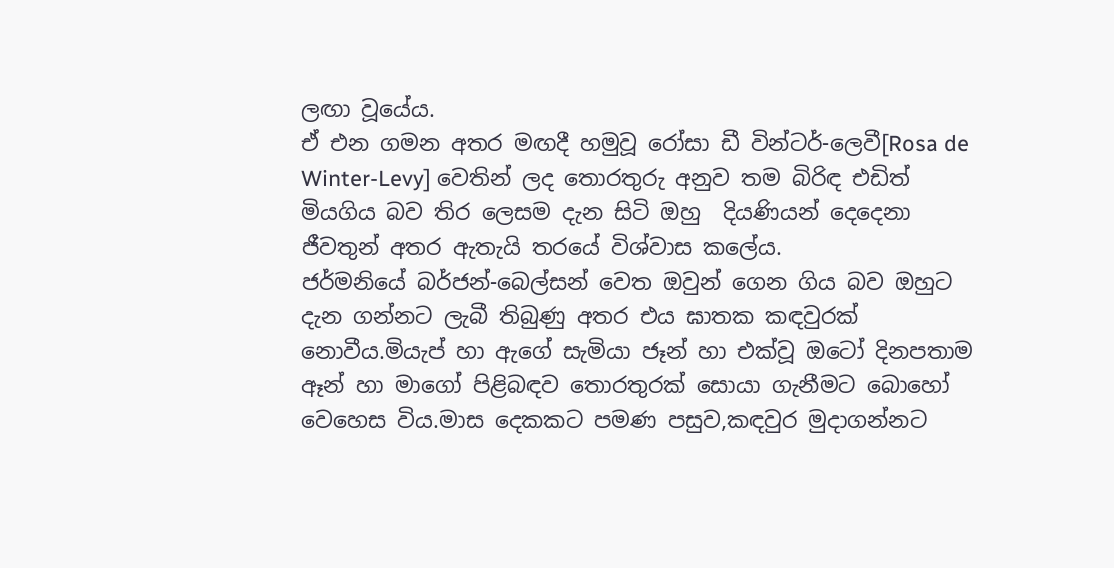ලඟා වූයේය.
ඒ එන ගමන අතර මඟදී හමුවූ රෝසා ඩී වින්ටර්-ලෙවී[Rosa de Winter-Levy] වෙතින් ලද තොරතුරු අනුව තම බිරිඳ එඩිත් මියගිය බව තිර ලෙසම දැන සිටි ඔහු  දියණියන් දෙදෙනා ජීවතුන් අතර ඇතැයි තරයේ විශ්වාස කලේය.
ජර්මනියේ බර්ජන්-බෙල්සන් වෙත ඔවුන් ගෙන ගිය බව ඔහුට දැන ගන්නට ලැබී තිබුණු අතර එය ඝාතක කඳවුරක් නොවීය.මියැප් හා ඇගේ සැමියා ජෑන් හා එක්වූ ඔටෝ දිනපතාම ඈන් හා මාගෝ පිළිබඳව තොරතුරක් සොයා ගැනීමට බොහෝ වෙහෙස විය.මාස දෙකකට පමණ පසුව,කඳවුර මුදාගන්නට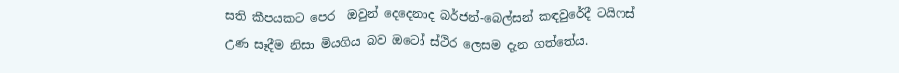සති කීපයකට පෙර  ඔවුන් දෙදෙනාද බර්ජන්-බෙල්සන් කඳවුරේදී ටයිෆස් උණ සෑදීම නිසා මියගිය බව ඔටෝ ස්ථිර ලෙසම දැන ගත්තේය.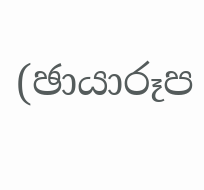(ඡායාරූප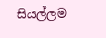සියල්ලම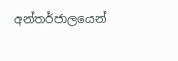අන්තර්ජාලයෙන්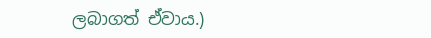ලබාගත් ඒවාය.)